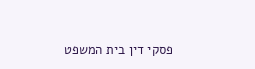פסקי דין בית המשפט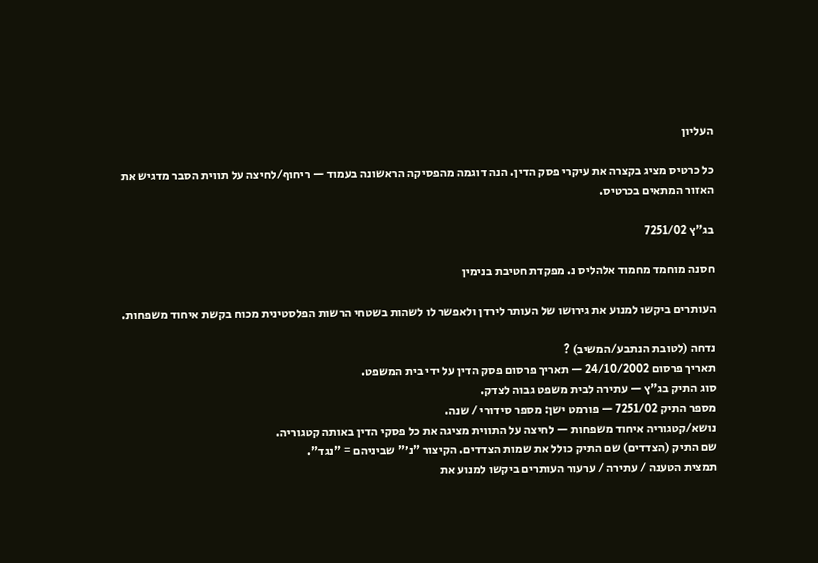העליון

כל כרטיס מציג בקצרה את עיקרי פסק הדין. הנה דוגמה מהפסיקה הראשונה בעמוד — ריחוף/לחיצה על תווית הסבר מדגיש את האזור המתאים בכרטיס.

בג"ץ 7251/02

חסנה מוחמד מחמוד אלהליס נ. מפקדת חטיבת בנימין

העותרים ביקשו למנוע את גירושו של העותר לירדן ולאפשר לו לשהות בשטחי הרשות הפלסטינית מכוח בקשת איחוד משפחות.

נדחה (לטובת הנתבע/המשיב) ?
תאריך פרסום 24/10/2002 — תאריך פרסום פסק הדין על ידי בית המשפט.
סוג התיק בג"ץ — עתירה לבית משפט גבוה לצדק.
מספר התיק 7251/02 — פורמט ישן: מספר סידורי / שנה.
נושא/קטגוריה איחוד משפחות — לחיצה על התווית מציגה את כל פסקי הדין באותה קטגוריה.
שם התיק (הצדדים) שם התיק כולל את שמות הצדדים. הקיצור "נ׳" שביניהם = "נגד".
תמצית הטענה / עתירה / ערעור העותרים ביקשו למנוע את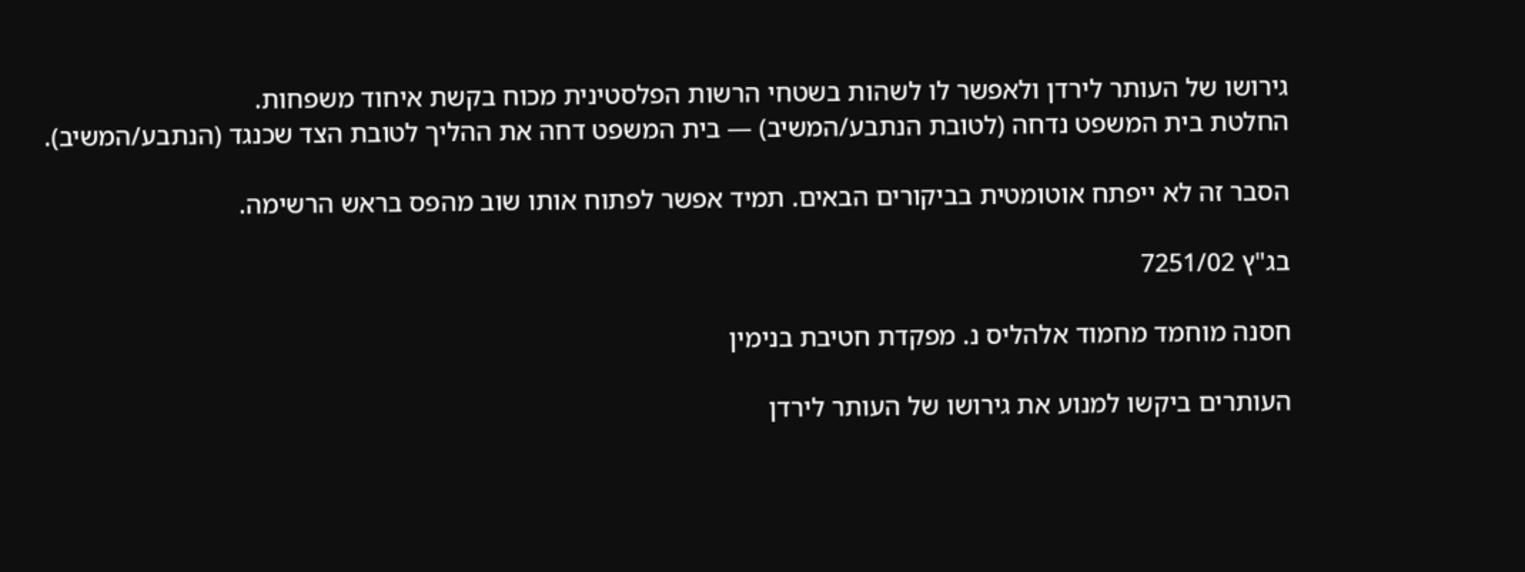גירושו של העותר לירדן ולאפשר לו לשהות בשטחי הרשות הפלסטינית מכוח בקשת איחוד משפחות.
החלטת בית המשפט נדחה (לטובת הנתבע/המשיב) — בית המשפט דחה את ההליך לטובת הצד שכנגד (הנתבע/המשיב).

הסבר זה לא ייפתח אוטומטית בביקורים הבאים. תמיד אפשר לפתוח אותו שוב מהפס בראש הרשימה.

בג"ץ 7251/02

חסנה מוחמד מחמוד אלהליס נ. מפקדת חטיבת בנימין

העותרים ביקשו למנוע את גירושו של העותר לירדן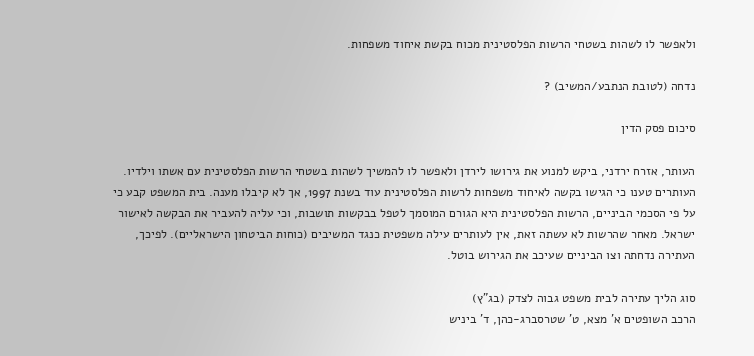ולאפשר לו לשהות בשטחי הרשות הפלסטינית מכוח בקשת איחוד משפחות.

נדחה (לטובת הנתבע/המשיב) ?

סיכום פסק הדין

העותר, אזרח ירדני, ביקש למנוע את גירושו לירדן ולאפשר לו להמשיך לשהות בשטחי הרשות הפלסטינית עם אשתו וילדיו. העותרים טענו כי הגישו בקשה לאיחוד משפחות לרשות הפלסטינית עוד בשנת 1997, אך לא קיבלו מענה. בית המשפט קבע כי על פי הסכמי הביניים, הרשות הפלסטינית היא הגורם המוסמך לטפל בבקשות תושבות, וכי עליה להעביר את הבקשה לאישור ישראל. מאחר שהרשות לא עשתה זאת, אין לעותרים עילה משפטית כנגד המשיבים (כוחות הביטחון הישראליים). לפיכך, העתירה נדחתה וצו הביניים שעיכב את הגירוש בוטל.

סוג הליך עתירה לבית משפט גבוה לצדק (בג"ץ)
הרכב השופטים א' מצא, ט' שטרסברג-כהן, ד' ביניש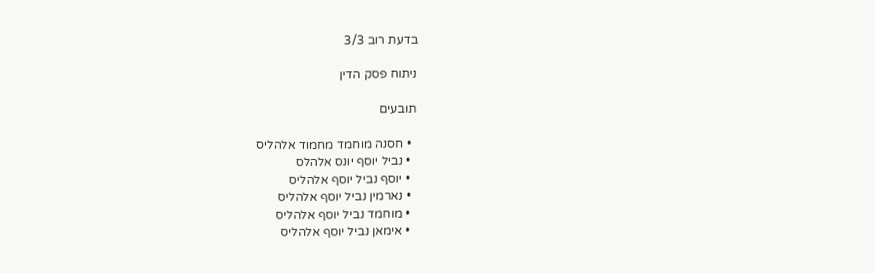בדעת רוב 3/3

ניתוח פסק הדין

תובעים

  • חסנה מוחמד מחמוד אלהליס
  • נביל יוסף יונס אלהלס
  • יוסף נביל יוסף אלהליס
  • נארמין נביל יוסף אלהליס
  • מוחמד נביל יוסף אלהליס
  • אימאן נביל יוסף אלהליס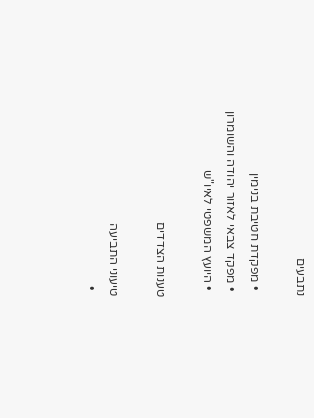נתבעים

  • מפקדת חטיבת בנימין
  • מפקד צבאי לאזור יהודה והשומרון
  • היועץ המשפטי לאיו"ש

טענות הצדדים

טיעוני התביעה
  •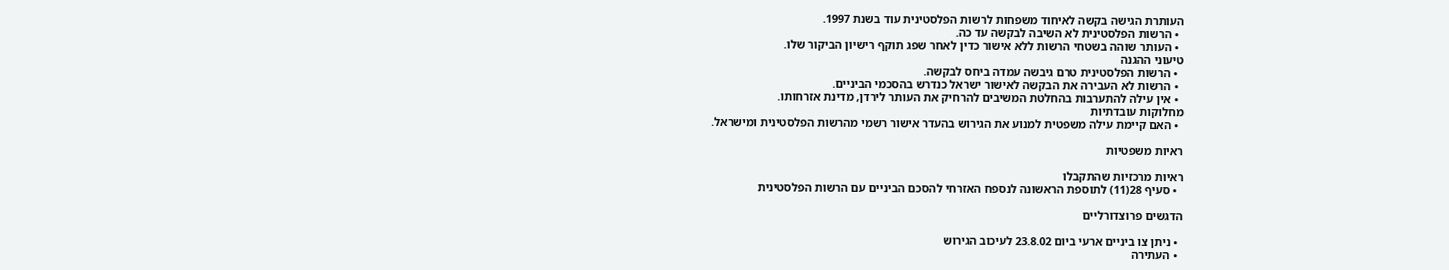העותרת הגישה בקשה לאיחוד משפחות לרשות הפלסטינית עוד בשנת 1997.
  • הרשות הפלסטינית לא השיבה לבקשה עד כה.
  • העותר שוהה בשטחי הרשות ללא אישור כדין לאחר שפג תוקף רישיון הביקור שלו.
טיעוני ההגנה
  • הרשות הפלסטינית טרם גיבשה עמדה ביחס לבקשה.
  • הרשות לא העבירה את הבקשה לאישור ישראל כנדרש בהסכמי הביניים.
  • אין עילה להתערבות בהחלטת המשיבים להרחיק את העותר לירדן, מדינת אזרחותו.
מחלוקות עובדתיות
  • האם קיימת עילה משפטית למנוע את הגירוש בהעדר אישור רשמי מהרשות הפלסטינית ומישראל.

ראיות משפטיות

ראיות מרכזיות שהתקבלו
  • סעיף 28(11) לתוספת הראשונה לנספח האזרחי להסכם הביניים עם הרשות הפלסטינית

הדגשים פרוצדורליים

  • ניתן צו ביניים ארעי ביום 23.8.02 לעיכוב הגירוש
  • העתירה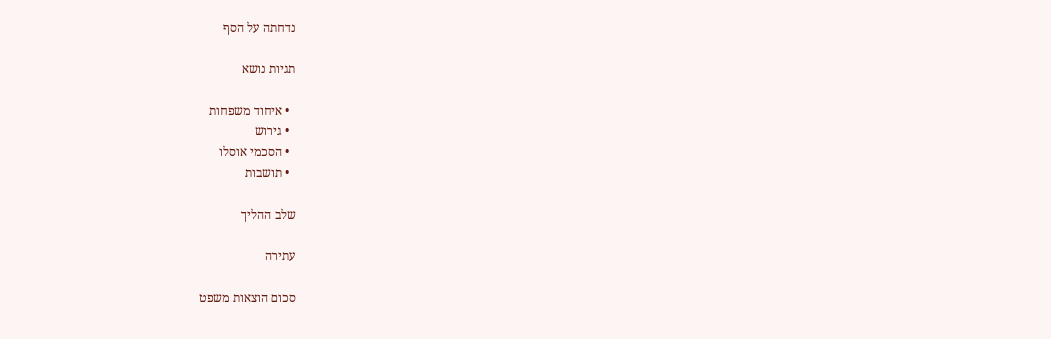נדחתה על הסף

תגיות נושא

  • איחוד משפחות
  • גירוש
  • הסכמי אוסלו
  • תושבות

שלב ההליך

עתירה

סכום הוצאות משפט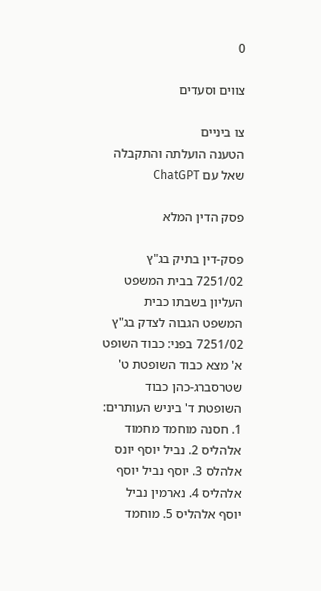0

צווים וסעדים

צו ביניים
הטענה הועלתה והתקבלה
שאל עם ChatGPT

פסק הדין המלא

פסק-דין בתיק בג"ץ 7251/02 בבית המשפט העליון בשבתו כבית המשפט הגבוה לצדק בג"ץ 7251/02 בפני: כבוד השופט א' מצא כבוד השופטת ט' שטרסברג-כהן כבוד השופטת ד' ביניש העותרים: 1. חסנה מוחמד מחמוד אלהליס 2. נביל יוסף יונס אלהלס 3. יוסף נביל יוסף אלהליס 4. נארמין נביל יוסף אלהליס 5. מוחמד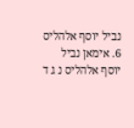נביל יוסף אלהליס 6. אימאן נביל יוסף אלהליס נ ג ד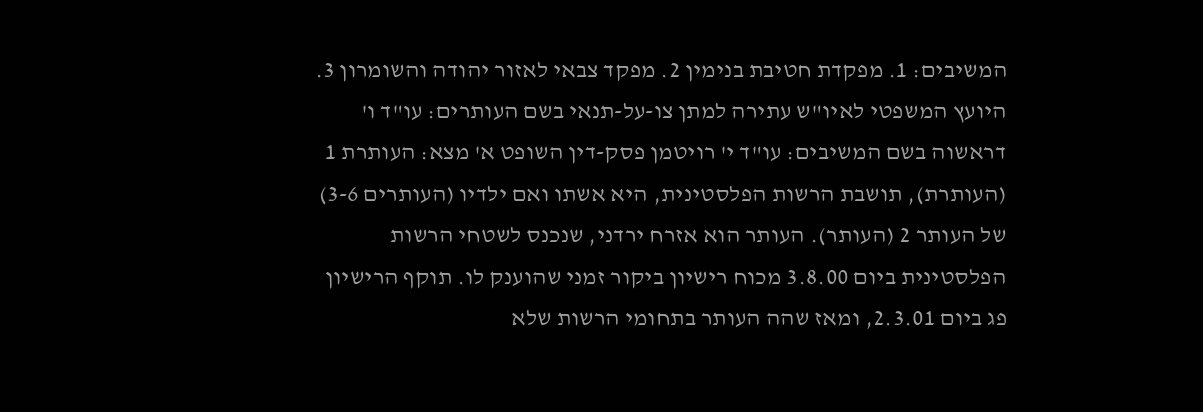המשיבים: 1. מפקדת חטיבת בנימין 2. מפקד צבאי לאזור יהודה והשומרון 3. היועץ המשפטי לאיו"ש עתירה למתן צו-על-תנאי בשם העותרים: עו"ד ו' דראשוה בשם המשיבים: עו"ד י' רויטמן פסק-דין השופט א' מצא: העותרת 1 (העותרת), תושבת הרשות הפלסטינית, היא אשתו ואם ילדיו (העותרים 3-6) של העותר 2 (העותר). העותר הוא אזרח ירדני, שנכנס לשטחי הרשות הפלסטינית ביום 3.8.00 מכוח רישיון ביקור זמני שהוענק לו. תוקף הרישיון פג ביום 2.3.01, ומאז שהה העותר בתחומי הרשות שלא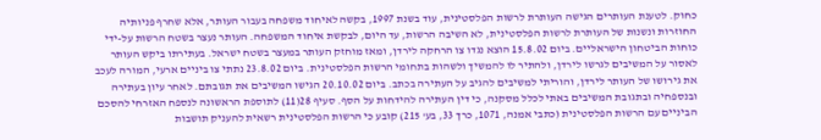כחוק. לטענת העותרים הגישה העותרת לרשות הפלסטינית, עוד בשנת 1997, בקשה לאיחוד משפחה בעבור העותר, אלא שחרף פניותיה החוזרות ונשנות של העותרת לרשות הפלסטינית, לא השיבה הרשות, עד היום, לבקשת איחוד המשפחה. העותר נעצר בשטח הרשות על-ידי כוחות הביטחון הישראליים. ביום 15.8.02 הוצא נגדו צו הרחקה לירדן, ומאז מוחזק העותר במעצר בשטח ישראל. בעתירתו ביקש העותר לאסור על המשיבים לגרשו לירדן, ולהתיר לו להמשיך ולשהות בתחומי הרשות הפלסטינית. ביום 23.8.02 נתתי צו ביניים ארעי, המורה לעכב את גירושו של העותר לירדן, והוריתי למשיבים להגיב על העתירה בכתב. ביום 20.10.02 הגישו המשיבים את תגובתם. לאחר עיון בעתירה ובנספחיה ובתגובת המשיבים באתי לכלל מסקנה, כי דין העתירה להידחות על הסף. סעיף 28(11) לתוספת הראשונה לנספח האזרחי להסכם הביניים עם הרשות הפלסטינית (כתבי אמנה, 1071, כרך 33, בע' 215) קובע כי הרשות הפלסטינית רשאית להעניק תושבות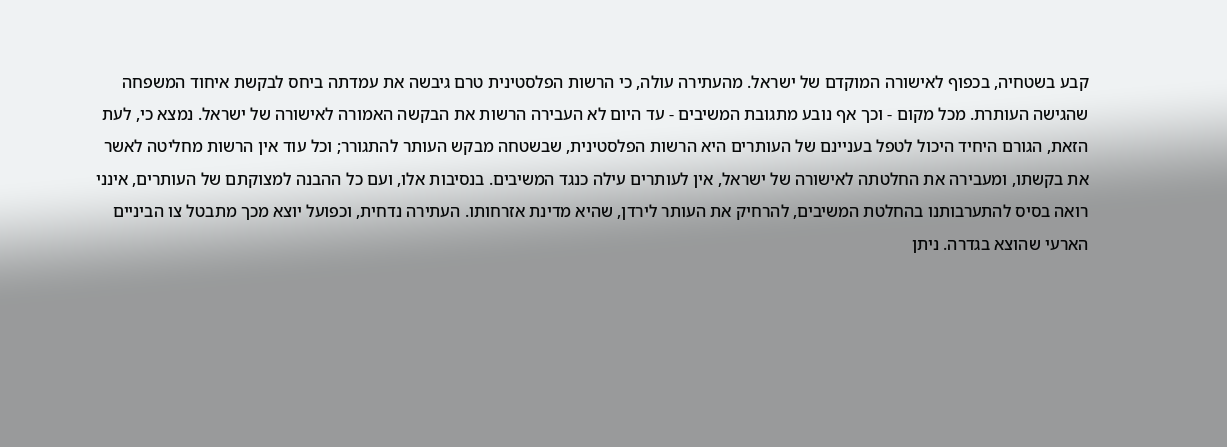קבע בשטחיה, בכפוף לאישורה המוקדם של ישראל. מהעתירה עולה, כי הרשות הפלסטינית טרם גיבשה את עמדתה ביחס לבקשת איחוד המשפחה שהגישה העותרת. מכל מקום - וכך אף נובע מתגובת המשיבים - עד היום לא העבירה הרשות את הבקשה האמורה לאישורה של ישראל. נמצא כי, לעת הזאת, הגורם היחיד היכול לטפל בעניינם של העותרים היא הרשות הפלסטינית, שבשטחה מבקש העותר להתגורר; וכל עוד אין הרשות מחליטה לאשר את בקשתו, ומעבירה את החלטתה לאישורה של ישראל, אין לעותרים עילה כנגד המשיבים. בנסיבות אלו, ועם כל ההבנה למצוקתם של העותרים, אינני רואה בסיס להתערבותנו בהחלטת המשיבים, להרחיק את העותר לירדן, שהיא מדינת אזרחותו. העתירה נדחית, וכפועל יוצא מכך מתבטל צו הביניים הארעי שהוצא בגדרה. ניתן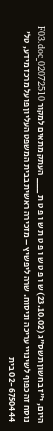היום, י"ז בחשון תשס"ג (23.10.02) ש ו פ ט ש ו פ ט ת ש ו פ ט ת ___ העתק מתאים למקור 02072510_F03.doc נוסח זה כפוף לשינויי עריכה וניסוח. שרה ליפשיץ – מזכירה ראשית בבית המשפט העליון פועל מרכז מידע, טל' 02-6750444 בית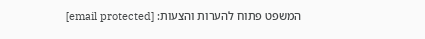המשפט פתוח להערות והצעות: [email protected]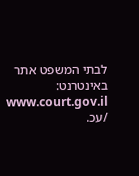לבתי המשפט אתר באינטרנט: www.court.gov.il /עכ.